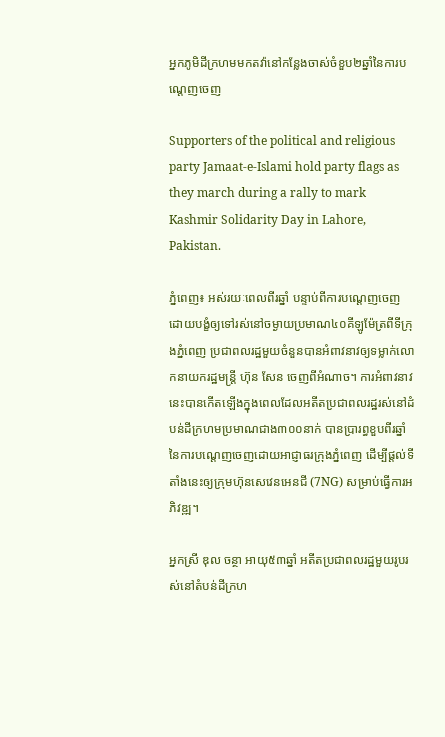អ្នកភូមិដីក្រហមមកតវ៉ានៅកន្លែងចាស់ចំខួប២ឆ្នាំនៃការបណ្តេញចេញ

Supporters of the political and religious party Jamaat-e-Islami hold party flags as they march during a rally to mark Kashmir Solidarity Day in Lahore, Pakistan.

ភ្នំពេញ៖ អស់រយៈពេលពីរឆ្នាំ បន្ទាប់ពីការបណ្ដេញចេញដោយបង្ខំឲ្យទៅរស់នៅចម្ងាយប្រមាណ៤០គីឡូម៉ែត្រពីទីក្រុងភ្នំពេញ ប្រជាពលរដ្ឋមួយចំនួនបានអំពាវនាវឲ្យទម្លាក់លោកនាយករដ្ឋមន្ត្រី ហ៊ុន សែន ចេញពីអំណាច។ ការអំពាវនាវនេះបានកើតឡើងក្នុងពេលដែលអតីតប្រជាពលរដ្ឋរស់នៅដំបន់ដីក្រហមប្រមាណជាង៣០០នាក់ បានប្រារព្ធខួបពីរឆ្នាំនៃការបណ្ដេញចេញដោយអាជ្ញាធរក្រុងភ្នំពេញ ដើម្បីផ្ដល់ទីតាំងនេះឲ្យក្រុមហ៊ុនសេវេនអេនជី (7NG) សម្រាប់ធ្វើការអភិវឌ្ឍ។

អ្នកស្រី ឌុល ចន្ថា អាយុ៥៣ឆ្នាំ អតីតប្រជាពលរដ្ឋមួយរូបរស់នៅតំបន់ដីក្រហ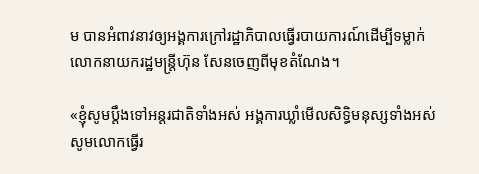ម បានអំពាវនាវឲ្យអង្គការក្រៅរដ្ឋាភិបាលធ្វើរបាយការណ៍ដើម្បីទម្លាក់លោកនាយករដ្ឋមន្រ្តីហ៊ុន សែនចេញពីមុខតំណែង។

«ខ្ញុំសូមប្តឹងទៅអន្តរជាតិទាំងអស់ អង្គការឃ្លាំមើលសិទ្ធិមនុស្សទាំងអស់ សូមលោកធ្វើរ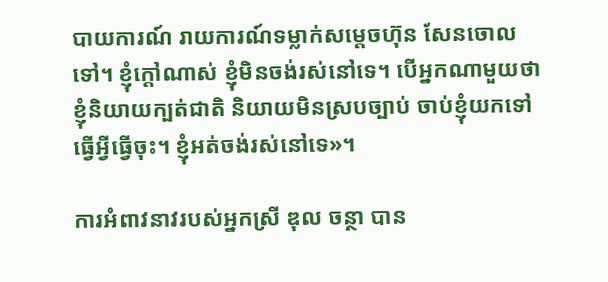បាយការណ៍ រាយការណ៍ទម្លាក់សម្តេចហ៊ុន សែនចោលទៅ។ ខ្ញុំក្តៅណាស់ ខ្ញុំមិនចង់រស់នៅទេ។ បើអ្នកណាមួយថា ខ្ញុំនិយាយក្បត់ជាតិ និយាយមិនស្របច្បាប់ ចាប់ខ្ញុំយកទៅធ្វើអ្វីធ្វើចុះ។ ខ្ញុំអត់ចង់រស់នៅទេ»។

ការអំពាវនាវរបស់អ្នកស្រី ឌុល ចន្ថា បាន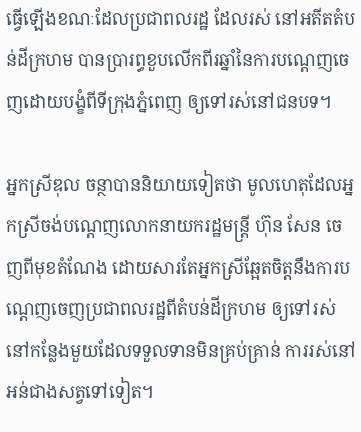ធ្វើឡើងខណៈដែលប្រជាពលរដ្ឋ ដែលរស់ នៅអតីតតំបន់ដីក្រហម បានប្រារព្ធខួបលើកពីរឆ្នាំនៃការបណ្តេញចេញដោយបង្ខំពីទីក្រុងភ្នំពេញ ឲ្យទៅរស់នៅជនបទ។

អ្នកស្រីឌុល ចន្ថាបាននិយាយទៀតថា មូលហេតុដែលអ្នកស្រីចង់បណ្តេញលោកនាយករដ្ឋមន្រ្តី ហ៊ុន សែន ចេញពីមុខតំណែង ដោយសារតែអ្នកស្រីឆ្អែតចិត្តនឹងការបណ្តេញចេញប្រជាពលរដ្ឋពីតំបន់ដីក្រហម ឲ្យទៅរស់នៅកន្លែងមួយដែលទទួលទានមិនគ្រប់គ្រាន់ ការរស់នៅអន់ជាងសត្វទៅទៀត។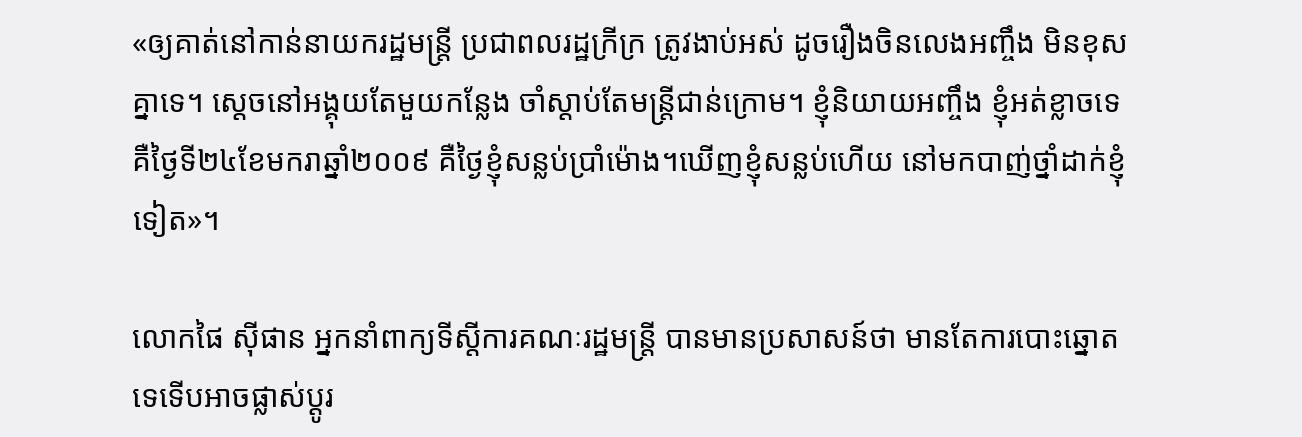«ឲ្យគាត់នៅកាន់នាយករដ្ឋមន្រ្តី ប្រជាពលរដ្ឋក្រីក្រ ត្រូវងាប់អស់ ដូចរឿងចិនលេងអញ្ចឹង មិនខុសគ្នាទេ។ ស្តេចនៅអង្គុយតែមួយកន្លែង ចាំស្តាប់តែមន្រ្តីជាន់ក្រោម។ ខ្ញុំនិយាយអញ្ចឹង ខ្ញុំអត់ខ្លាចទេ គឺថ្ងៃទី២៤ខែមករាឆ្នាំ២០០៩ គឺថ្ងៃខ្ញុំសន្លប់ប្រាំម៉ោង។ឃើញខ្ញុំសន្លប់ហើយ នៅមកបាញ់ថ្នាំដាក់ខ្ញុំទៀត»។

លោកផៃ ស៊ីផាន អ្នកនាំពាក្យទីស្តីការគណៈរដ្ឋមន្រ្តី បានមានប្រសាសន៍ថា មានតែការបោះឆ្នោតទេទើបអាចផ្លាស់ប្តូរ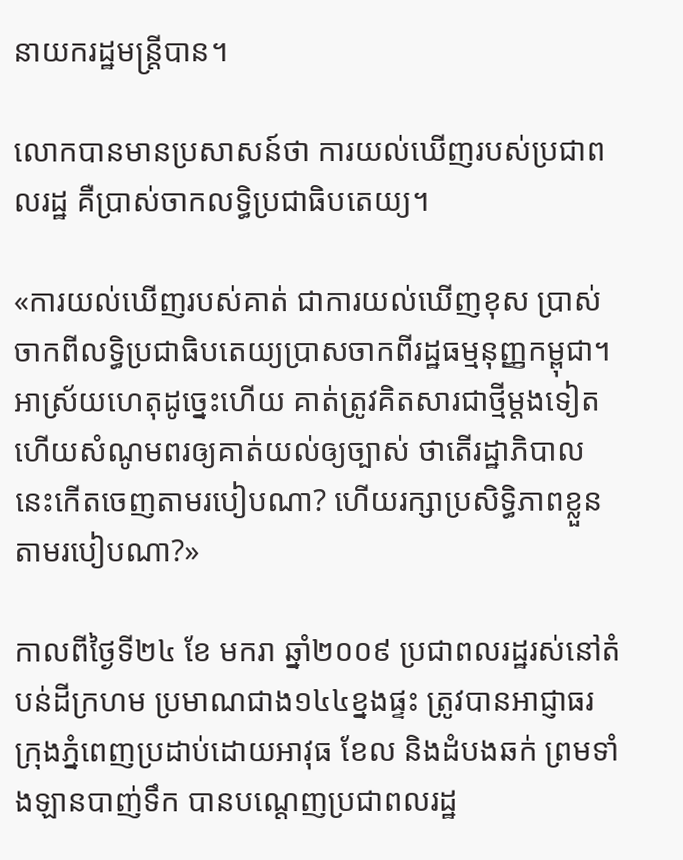នាយករដ្ឋមន្រ្តីបាន។

លោកបានមានប្រសាសន៍ថា ការយល់ឃើញរបស់ប្រជាពលរដ្ឋ គឺប្រាស់ចាកលទ្ធិប្រជាធិបតេយ្យ។

«ការយល់ឃើញរបស់គាត់ ជាការយល់ឃើញខុស ប្រាស់ចាកពីលទ្ធិប្រជាធិបតេយ្យប្រាសចាកពីរដ្ឋធម្មនុញ្ញកម្ពុជា។ អាស្រ័យហេតុដូច្នេះហើយ គាត់ត្រូវគិតសារជាថ្មីម្តងទៀត ហើយសំណូមពរឲ្យគាត់យល់ឲ្យច្បាស់ ថាតើរដ្ឋាភិបាលនេះកើតចេញតាមរបៀបណា? ហើយរក្សាប្រសិទ្ធិភាពខ្លួនតាមរបៀបណា?»

កាលពីថ្ងៃទី២៤ ខែ មករា ឆ្នាំ២០០៩ ប្រជាពលរដ្ឋរស់នៅតំបន់ដីក្រហម ប្រមាណជាង១៤៤ខ្នងផ្ទះ ត្រូវបានអាជ្ញាធរក្រុងភ្នំពេញប្រដាប់ដោយអាវុធ ខែល និងដំបងឆក់ ព្រមទាំងឡានបាញ់ទឹក បានបណ្តេញប្រជាពលរដ្ឋ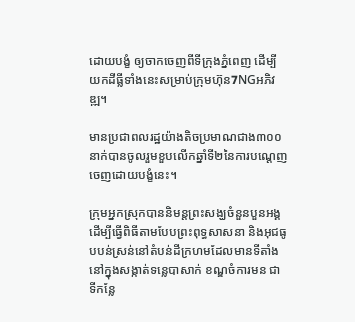ដោយបង្ខំ ឲ្យចាកចេញពីទីក្រុងភ្នំពេញ ដើម្បីយកដីធ្លីទាំងនេះសម្រាប់ក្រុមហ៊ុន7NGអភិវឌ្ឍ។

មានប្រជាពលរដ្ឋយ៉ាងតិចប្រមាណជាង៣០០នាក់បានចូលរួមខួបលើកឆ្នាំទី២នៃការបណ្តេញចេញដោយបង្ខំនេះ។

ក្រុមអ្នកស្រុកបាននិមន្តព្រះសង្ឃចំនួនបួនអង្គ ដើម្បីធ្វើពិធីតាមបែបព្រះពុទ្ធសាសនា និងអុជធូបបន់ស្រន់នៅតំបន់ដីក្រហមដែលមានទីតាំងនៅក្នុងសង្កាត់ទន្លេបាសាក់ ខណ្ឌចំការមន ជាទីកន្លែ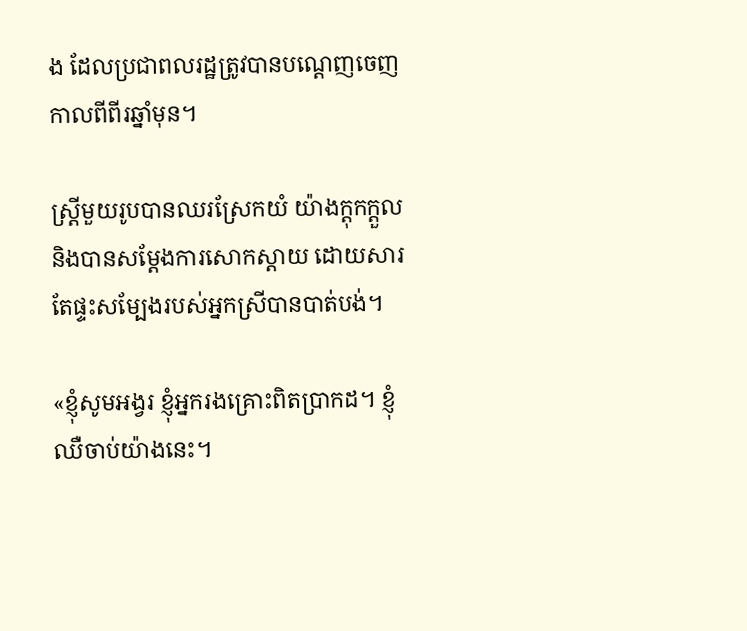ង ដែលប្រជាពលរដ្ឋត្រូវបានបណ្តេញចេញកាលពីពីរឆ្នាំមុន។

ស្រី្តមួយរូបបានឈរស្រែកយំ យ៉ាងក្តុកក្តួល និងបានសម្តែងការសោកស្តាយ ដោយសារតែផ្ទះសម្បែងរបស់អ្នកស្រីបានបាត់បង់។

«ខ្ញុំសូមអង្វរ ខ្ញុំអ្នករងគ្រោះពិតប្រាកដ។ ខ្ញុំឈឺចាប់យ៉ាងនេះ។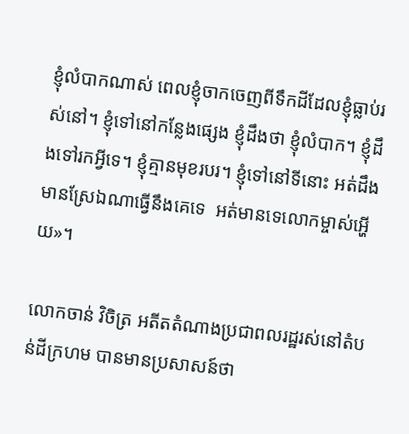ខ្ញុំលំបាកណាស់ ពេលខ្ញុំចាកចេញពីទឹកដីដែលខ្ញុំធ្លាប់រស់នៅ។ ខ្ញុំទៅនៅកន្លែងផ្សេង ខ្ញុំដឹងថា ខ្ញុំលំបាក។ ខ្ញុំដឹងទៅរកអ្វីទេ។ ខ្ញុំគ្មានមុខរបរ។ ខ្ញុំទៅនៅទីនោះ អត់ដឹងមានស្រែឯណាធ្វើនឹងគេទេ  អត់មានទេលោកម្ចាស់អ្ហើយ»។

លោកចាន់ វិចិត្រ អតីតតំណាងប្រជាពលរដ្ឋរស់នៅតំបន់ដីក្រហម បានមានប្រសាសន៍ថា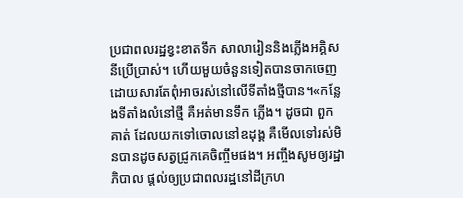ប្រជាពលរដ្ឋខ្វះខាតទឹក សាលារៀននិងភ្លើងអគ្គិសនីប្រើប្រាស់។ ហើយមួយចំនួនទៀតបានចាកចេញ ដោយសារតែពុំអាចរស់នៅលើទីតាំងថ្មីបាន។«កន្លែងទីតាំងលំនៅថ្មី គឺអត់មានទឹក ភ្លើង។ ដូចជា ពួកគាត់ ដែលយកទៅចោលនៅឧដុង្គ គឺមើលទៅរស់មិនបានដូចសត្វជ្រូកគេចិញ្ចឹមផង។ អញ្ចឹងសូមឲ្យរដ្ឋាភិបាល ផ្តល់ឲ្យប្រជាពលរដ្ឋនៅដីក្រហ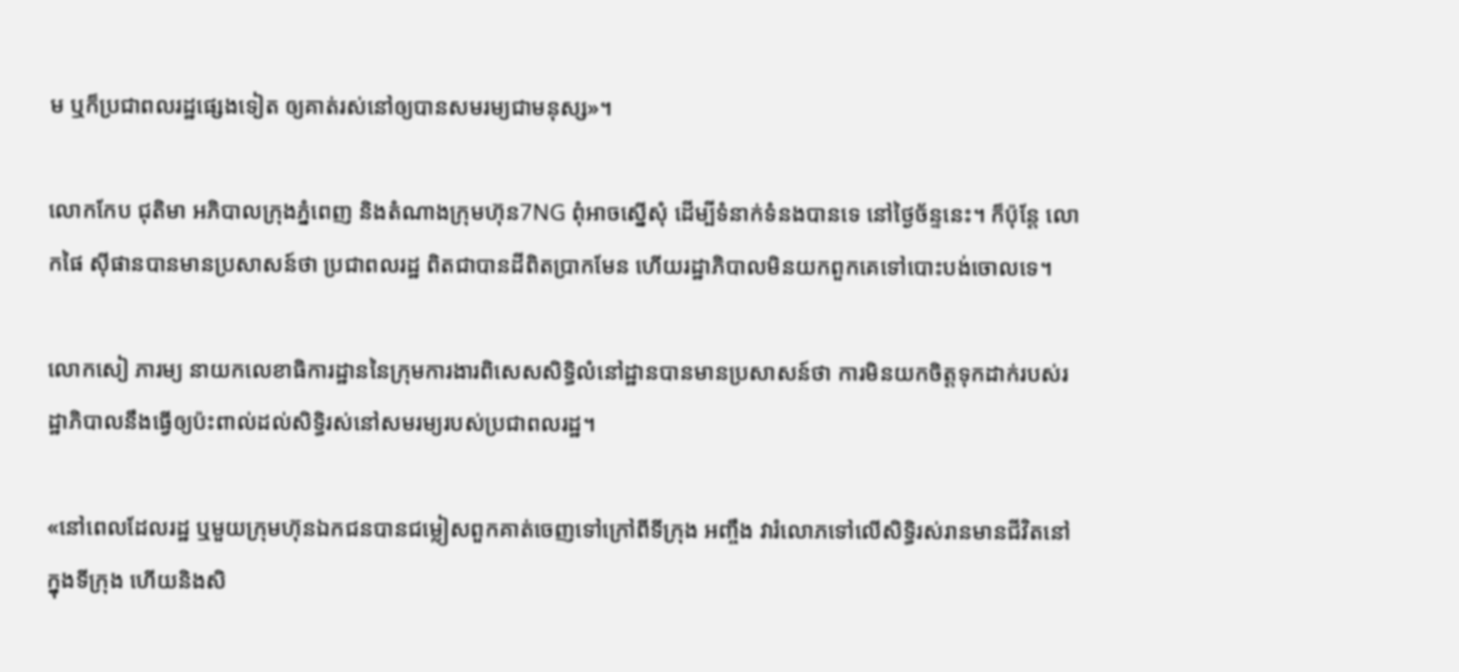ម ឬក៏ប្រជាពលរដ្ឋផ្សេងទៀត ឲ្យគាត់រស់នៅឲ្យបានសមរម្យជាមនុស្ស»។

លោកកែប ជុតិមា អភិបាលក្រុងភ្នំពេញ និងតំណាងក្រុមហ៊ុន7NG ពុំអាចស្នើសុំ ដើម្បីទំនាក់ទំនងបានទេ នៅថ្ងៃច័ន្ទនេះ។ ក៏ប៉ុន្តែ លោកផៃ ស៊ីផានបានមានប្រសាសន៍ថា ប្រជាពលរដ្ឋ ពិតជាបានដីពិតប្រាកមែន ហើយរដ្ឋាភិបាលមិនយកពួកគេទៅបោះបង់ចោលទេ។

លោកសៀ ភារម្យ នាយកលេខាធិការដ្ឋាននៃក្រុមការងារពិសេសសិទ្ធិលំនៅដ្ឋានបានមានប្រសាសន៍ថា ការមិនយកចិត្តទុកដាក់របស់រដ្ឋាភិបាលនឹងធ្វើឲ្យប៉ះពាល់ដល់សិទ្ធិរស់នៅសមរម្យរបស់ប្រជាពលរដ្ឋ។

«នៅពេលដែលរដ្ឋ ឬមួយក្រុមហ៊ុនឯកជនបានជម្លៀសពួកគាត់ចេញទៅក្រៅពីទីក្រុង អញ្ចឹង វារំលោភទៅលើសិទ្ធិរស់រានមានជីវិតនៅក្នុងទីក្រុង ហើយនិងសិ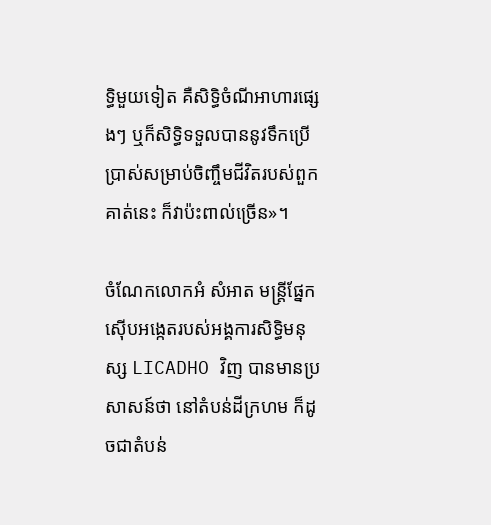ទ្ធិមួយទៀត គឺសិទ្ធិចំណីអាហារផ្សេងៗ ឬក៏សិទ្ធិទទួលបាននូវទឹកប្រើប្រាស់សម្រាប់ចិញ្ចឹមជីវិតរបស់ពួកគាត់នេះ ក៏វាប៉ះពាល់ច្រើន»។

ចំណែកលោកអំ សំអាត មន្រ្តីផ្នែកស៊ើបអង្កេតរបស់អង្គការសិទ្ធិមនុស្ស LICADHO វិញ បានមានប្រសាសន៍ថា នៅតំបន់ដីក្រហម ក៏ដូចជាតំបន់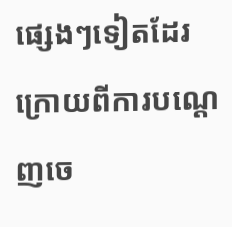ផ្សេងៗទៀតដែរ ក្រោយពីការបណ្តេញចេ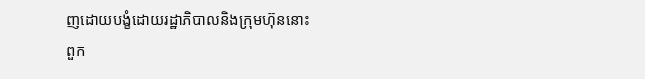ញដោយបង្ខំដោយរដ្ឋាភិបាលនិងក្រុមហ៊ុននោះ  ពួក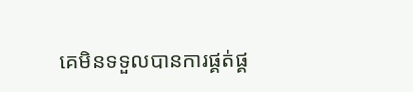គេមិនទទួលបានការផ្គត់ផ្គ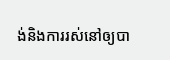ង់និងការរស់នៅឲ្យបា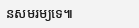នសមរម្យទេ៕